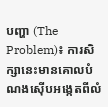បញ្ហា (The Problem)៖ ការសិក្សានេះមានគោលបំណងស៊ើបអង្កេតពីលំ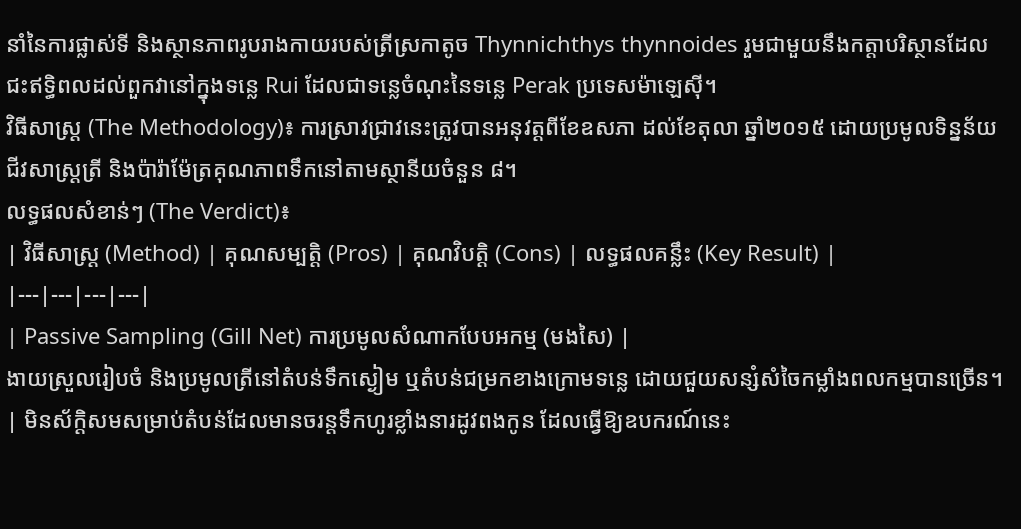នាំនៃការផ្លាស់ទី និងស្ថានភាពរូបរាងកាយរបស់ត្រីស្រកាតូច Thynnichthys thynnoides រួមជាមួយនឹងកត្តាបរិស្ថានដែលជះឥទ្ធិពលដល់ពួកវានៅក្នុងទន្លេ Rui ដែលជាទន្លេចំណុះនៃទន្លេ Perak ប្រទេសម៉ាឡេស៊ី។
វិធីសាស្ត្រ (The Methodology)៖ ការស្រាវជ្រាវនេះត្រូវបានអនុវត្តពីខែឧសភា ដល់ខែតុលា ឆ្នាំ២០១៥ ដោយប្រមូលទិន្នន័យជីវសាស្ត្រត្រី និងប៉ារ៉ាម៉ែត្រគុណភាពទឹកនៅតាមស្ថានីយចំនួន ៨។
លទ្ធផលសំខាន់ៗ (The Verdict)៖
| វិធីសាស្ត្រ (Method) | គុណសម្បត្តិ (Pros) | គុណវិបត្តិ (Cons) | លទ្ធផលគន្លឹះ (Key Result) |
|---|---|---|---|
| Passive Sampling (Gill Net) ការប្រមូលសំណាកបែបអកម្ម (មងសៃ) |
ងាយស្រួលរៀបចំ និងប្រមូលត្រីនៅតំបន់ទឹកស្ងៀម ឬតំបន់ជម្រកខាងក្រោមទន្លេ ដោយជួយសន្សំសំចៃកម្លាំងពលកម្មបានច្រើន។ | មិនស័ក្តិសមសម្រាប់តំបន់ដែលមានចរន្តទឹកហូរខ្លាំងនារដូវពងកូន ដែលធ្វើឱ្យឧបករណ៍នេះ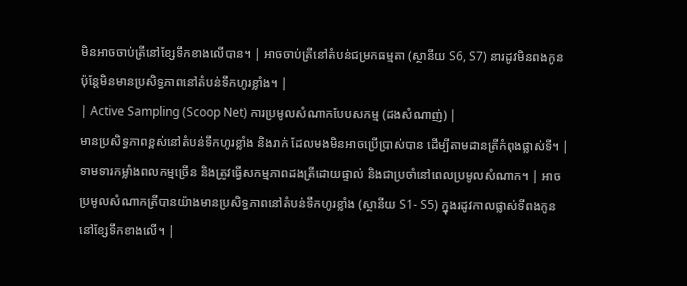មិនអាចចាប់ត្រីនៅខ្សែទឹកខាងលើបាន។ | អាចចាប់ត្រីនៅតំបន់ជម្រកធម្មតា (ស្ថានីយ S6, S7) នារដូវមិនពងកូន ប៉ុន្តែមិនមានប្រសិទ្ធភាពនៅតំបន់ទឹកហូរខ្លាំង។ |
| Active Sampling (Scoop Net) ការប្រមូលសំណាកបែបសកម្ម (ដងសំណាញ់) |
មានប្រសិទ្ធភាពខ្ពស់នៅតំបន់ទឹកហូរខ្លាំង និងរាក់ ដែលមងមិនអាចប្រើប្រាស់បាន ដើម្បីតាមដានត្រីកំពុងផ្លាស់ទី។ | ទាមទារកម្លាំងពលកម្មច្រើន និងត្រូវធ្វើសកម្មភាពដងត្រីដោយផ្ទាល់ និងជាប្រចាំនៅពេលប្រមូលសំណាក។ | អាចប្រមូលសំណាកត្រីបានយ៉ាងមានប្រសិទ្ធភាពនៅតំបន់ទឹកហូរខ្លាំង (ស្ថានីយ S1- S5) ក្នុងរដូវកាលផ្លាស់ទីពងកូននៅខ្សែទឹកខាងលើ។ |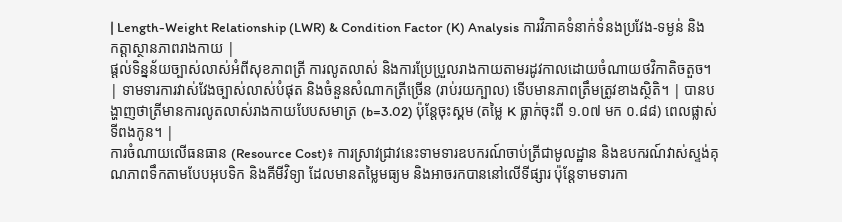| Length-Weight Relationship (LWR) & Condition Factor (K) Analysis ការវិភាគទំនាក់ទំនងប្រវែង-ទម្ងន់ និងកត្តាស្ថានភាពរាងកាយ |
ផ្តល់ទិន្នន័យច្បាស់លាស់អំពីសុខភាពត្រី ការលូតលាស់ និងការប្រែប្រួលរាងកាយតាមរដូវកាលដោយចំណាយថវិកាតិចតួច។ | ទាមទារការវាស់វែងច្បាស់លាស់បំផុត និងចំនួនសំណាកត្រីច្រើន (រាប់រយក្បាល) ទើបមានភាពត្រឹមត្រូវខាងស្ថិតិ។ | បានបង្ហាញថាត្រីមានការលូតលាស់រាងកាយបែបសមាត្រ (b=3.02) ប៉ុន្តែចុះស្គម (តម្លៃ K ធ្លាក់ចុះពី ១.០៧ មក ០.៨៨) ពេលផ្លាស់ទីពងកូន។ |
ការចំណាយលើធនធាន (Resource Cost)៖ ការស្រាវជ្រាវនេះទាមទារឧបករណ៍ចាប់ត្រីជាមូលដ្ឋាន និងឧបករណ៍វាស់ស្ទង់គុណភាពទឹកតាមបែបអុបទិក និងគីមីវិទ្យា ដែលមានតម្លៃមធ្យម និងអាចរកបាននៅលើទីផ្សារ ប៉ុន្តែទាមទារកា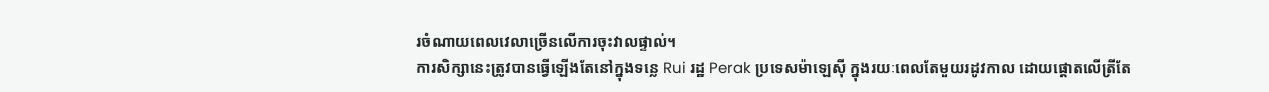រចំណាយពេលវេលាច្រើនលើការចុះវាលផ្ទាល់។
ការសិក្សានេះត្រូវបានធ្វើឡើងតែនៅក្នុងទន្លេ Rui រដ្ឋ Perak ប្រទេសម៉ាឡេស៊ី ក្នុងរយៈពេលតែមួយរដូវកាល ដោយផ្តោតលើត្រីតែ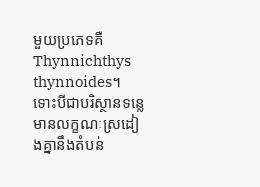មួយប្រភេទគឺ Thynnichthys thynnoides។ ទោះបីជាបរិស្ថានទន្លេមានលក្ខណៈស្រដៀងគ្នានឹងតំបន់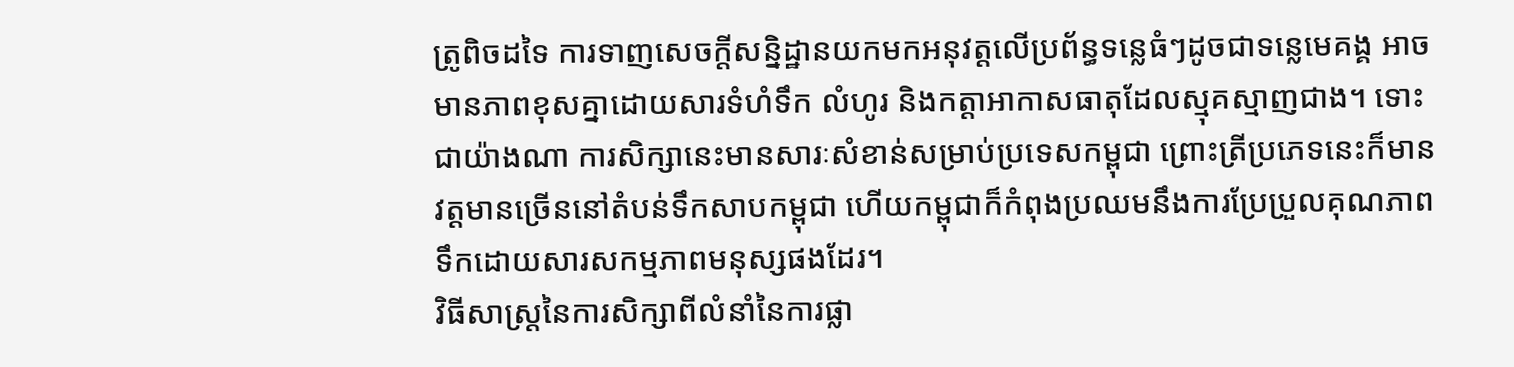ត្រូពិចដទៃ ការទាញសេចក្តីសន្និដ្ឋានយកមកអនុវត្តលើប្រព័ន្ធទន្លេធំៗដូចជាទន្លេមេគង្គ អាចមានភាពខុសគ្នាដោយសារទំហំទឹក លំហូរ និងកត្តាអាកាសធាតុដែលស្មុគស្មាញជាង។ ទោះជាយ៉ាងណា ការសិក្សានេះមានសារៈសំខាន់សម្រាប់ប្រទេសកម្ពុជា ព្រោះត្រីប្រភេទនេះក៏មានវត្តមានច្រើននៅតំបន់ទឹកសាបកម្ពុជា ហើយកម្ពុជាក៏កំពុងប្រឈមនឹងការប្រែប្រួលគុណភាពទឹកដោយសារសកម្មភាពមនុស្សផងដែរ។
វិធីសាស្ត្រនៃការសិក្សាពីលំនាំនៃការផ្លា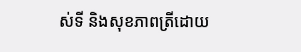ស់ទី និងសុខភាពត្រីដោយ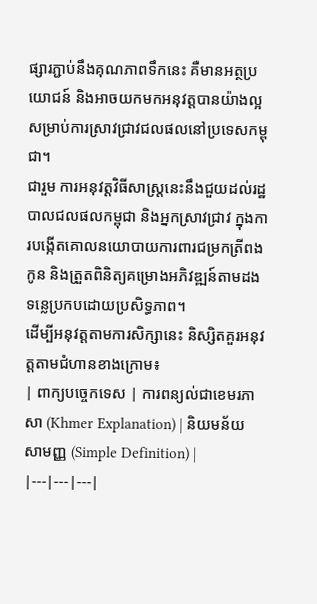ផ្សារភ្ជាប់នឹងគុណភាពទឹកនេះ គឺមានអត្ថប្រយោជន៍ និងអាចយកមកអនុវត្តបានយ៉ាងល្អសម្រាប់ការស្រាវជ្រាវជលផលនៅប្រទេសកម្ពុជា។
ជារួម ការអនុវត្តវិធីសាស្ត្រនេះនឹងជួយដល់រដ្ឋបាលជលផលកម្ពុជា និងអ្នកស្រាវជ្រាវ ក្នុងការបង្កើតគោលនយោបាយការពារជម្រកត្រីពងកូន និងត្រួតពិនិត្យគម្រោងអភិវឌ្ឍន៍តាមដងទន្លេប្រកបដោយប្រសិទ្ធភាព។
ដើម្បីអនុវត្តតាមការសិក្សានេះ និស្សិតគួរអនុវត្តតាមជំហានខាងក្រោម៖
| ពាក្យបច្ចេកទេស | ការពន្យល់ជាខេមរភាសា (Khmer Explanation) | និយមន័យសាមញ្ញ (Simple Definition) |
|---|---|---|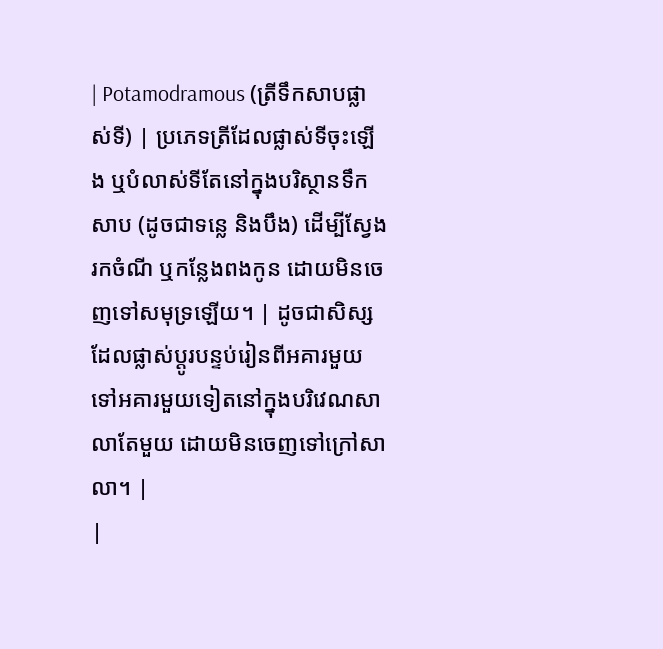| Potamodramous (ត្រីទឹកសាបផ្លាស់ទី) | ប្រភេទត្រីដែលផ្លាស់ទីចុះឡើង ឬបំលាស់ទីតែនៅក្នុងបរិស្ថានទឹកសាប (ដូចជាទន្លេ និងបឹង) ដើម្បីស្វែងរកចំណី ឬកន្លែងពងកូន ដោយមិនចេញទៅសមុទ្រឡើយ។ | ដូចជាសិស្សដែលផ្លាស់ប្តូរបន្ទប់រៀនពីអគារមួយទៅអគារមួយទៀតនៅក្នុងបរិវេណសាលាតែមួយ ដោយមិនចេញទៅក្រៅសាលា។ |
|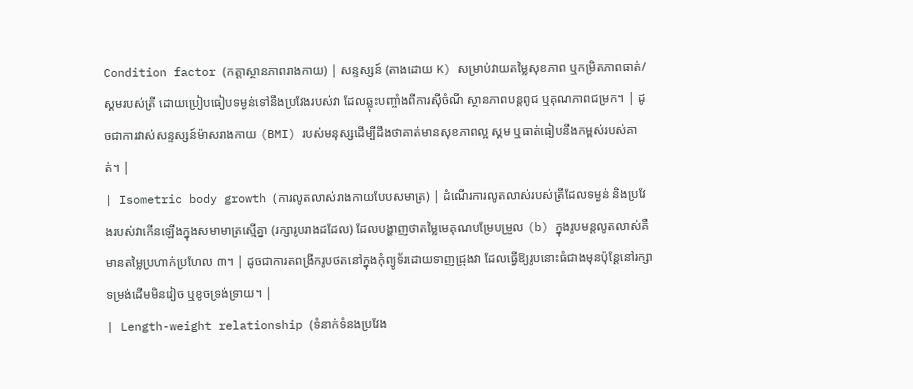Condition factor (កត្តាស្ថានភាពរាងកាយ) | សន្ទស្សន៍ (តាងដោយ K) សម្រាប់វាយតម្លៃសុខភាព ឬកម្រិតភាពធាត់/ស្គមរបស់ត្រី ដោយប្រៀបធៀបទម្ងន់ទៅនឹងប្រវែងរបស់វា ដែលឆ្លុះបញ្ចាំងពីការស៊ីចំណី ស្ថានភាពបន្តពូជ ឬគុណភាពជម្រក។ | ដូចជាការវាស់សន្ទស្សន៍ម៉ាសរាងកាយ (BMI) របស់មនុស្សដើម្បីដឹងថាគាត់មានសុខភាពល្អ ស្គម ឬធាត់ធៀបនឹងកម្ពស់របស់គាត់។ |
| Isometric body growth (ការលូតលាស់រាងកាយបែបសមាត្រ) | ដំណើរការលូតលាស់របស់ត្រីដែលទម្ងន់ និងប្រវែងរបស់វាកើនឡើងក្នុងសមាមាត្រស្មើគ្នា (រក្សារូបរាងដដែល) ដែលបង្ហាញថាតម្លៃមេគុណបម្រែបម្រួល (b) ក្នុងរូបមន្តលូតលាស់គឺមានតម្លៃប្រហាក់ប្រហែល ៣។ | ដូចជាការតពង្រីករូបថតនៅក្នុងកុំព្យូទ័រដោយទាញជ្រុងវា ដែលធ្វើឱ្យរូបនោះធំជាងមុនប៉ុន្តែនៅរក្សាទម្រង់ដើមមិនវៀច ឬខូចទ្រង់ទ្រាយ។ |
| Length-weight relationship (ទំនាក់ទំនងប្រវែង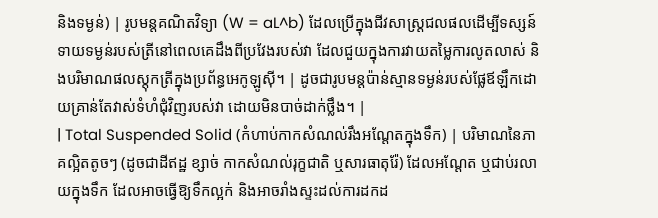និងទម្ងន់) | រូបមន្តគណិតវិទ្យា (W = aL^b) ដែលប្រើក្នុងជីវសាស្ត្រជលផលដើម្បីទស្សន៍ទាយទម្ងន់របស់ត្រីនៅពេលគេដឹងពីប្រវែងរបស់វា ដែលជួយក្នុងការវាយតម្លៃការលូតលាស់ និងបរិមាណផលស្តុកត្រីក្នុងប្រព័ន្ធអេកូឡូស៊ី។ | ដូចជារូបមន្តប៉ាន់ស្មានទម្ងន់របស់ផ្លែឪឡឹកដោយគ្រាន់តែវាស់ទំហំជុំវិញរបស់វា ដោយមិនបាច់ដាក់ថ្លឹង។ |
| Total Suspended Solid (កំហាប់កាកសំណល់រឹងអណ្តែតក្នុងទឹក) | បរិមាណនៃភាគល្អិតតូចៗ (ដូចជាដីឥដ្ឋ ខ្សាច់ កាកសំណល់រុក្ខជាតិ ឬសារធាតុរ៉ែ) ដែលអណ្តែត ឬជាប់រលាយក្នុងទឹក ដែលអាចធ្វើឱ្យទឹកល្អក់ និងអាចរាំងស្ទះដល់ការដកដ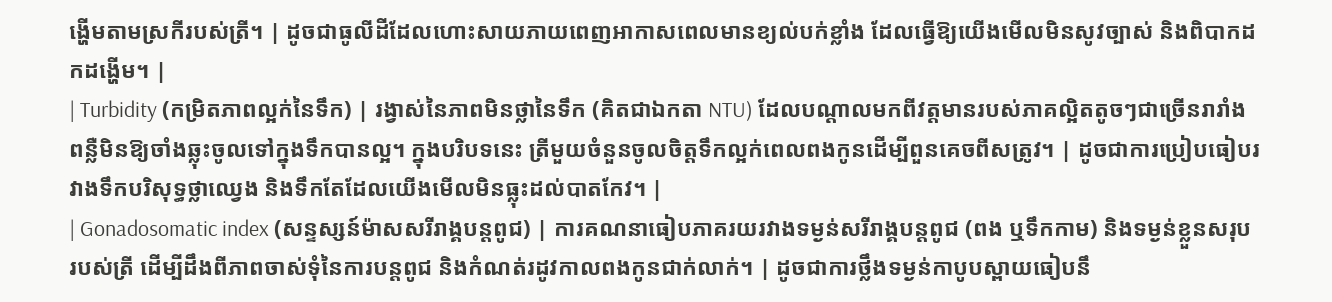ង្ហើមតាមស្រកីរបស់ត្រី។ | ដូចជាធូលីដីដែលហោះសាយភាយពេញអាកាសពេលមានខ្យល់បក់ខ្លាំង ដែលធ្វើឱ្យយើងមើលមិនសូវច្បាស់ និងពិបាកដកដង្ហើម។ |
| Turbidity (កម្រិតភាពល្អក់នៃទឹក) | រង្វាស់នៃភាពមិនថ្លានៃទឹក (គិតជាឯកតា NTU) ដែលបណ្តាលមកពីវត្តមានរបស់ភាគល្អិតតូចៗជាច្រើនរារាំងពន្លឺមិនឱ្យចាំងឆ្លុះចូលទៅក្នុងទឹកបានល្អ។ ក្នុងបរិបទនេះ ត្រីមួយចំនួនចូលចិត្តទឹកល្អក់ពេលពងកូនដើម្បីពួនគេចពីសត្រូវ។ | ដូចជាការប្រៀបធៀបរវាងទឹកបរិសុទ្ធថ្លាឈ្វេង និងទឹកតែដែលយើងមើលមិនធ្លុះដល់បាតកែវ។ |
| Gonadosomatic index (សន្ទស្សន៍ម៉ាសសរីរាង្គបន្តពូជ) | ការគណនាធៀបភាគរយរវាងទម្ងន់សរីរាង្គបន្តពូជ (ពង ឬទឹកកាម) និងទម្ងន់ខ្លួនសរុបរបស់ត្រី ដើម្បីដឹងពីភាពចាស់ទុំនៃការបន្តពូជ និងកំណត់រដូវកាលពងកូនជាក់លាក់។ | ដូចជាការថ្លឹងទម្ងន់កាបូបស្ពាយធៀបនឹ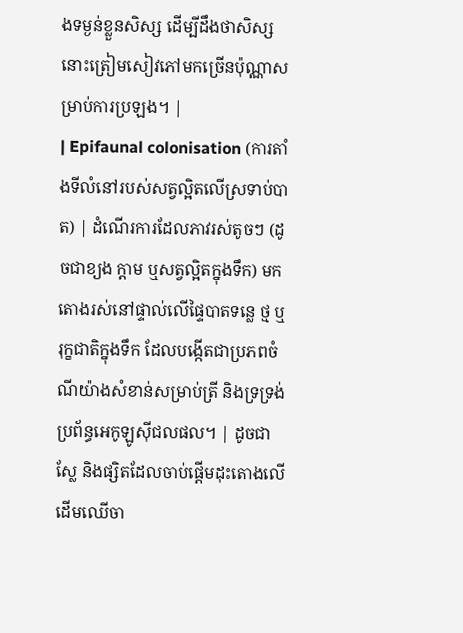ងទម្ងន់ខ្លួនសិស្ស ដើម្បីដឹងថាសិស្សនោះត្រៀមសៀវភៅមកច្រើនប៉ុណ្ណាសម្រាប់ការប្រឡង។ |
| Epifaunal colonisation (ការតាំងទីលំនៅរបស់សត្វល្អិតលើស្រទាប់បាត) | ដំណើរការដែលភាវរស់តូចៗ (ដូចជាខ្យង ក្តាម ឬសត្វល្អិតក្នុងទឹក) មកតោងរស់នៅផ្ទាល់លើផ្ទៃបាតទន្លេ ថ្ម ឬរុក្ខជាតិក្នុងទឹក ដែលបង្កើតជាប្រភពចំណីយ៉ាងសំខាន់សម្រាប់ត្រី និងទ្រទ្រង់ប្រព័ន្ធអេកូឡូស៊ីជលផល។ | ដូចជាស្លែ និងផ្សិតដែលចាប់ផ្តើមដុះតោងលើដើមឈើចា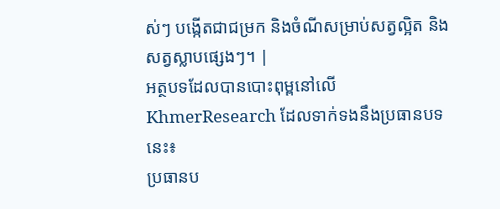ស់ៗ បង្កើតជាជម្រក និងចំណីសម្រាប់សត្វល្អិត និងសត្វស្លាបផ្សេងៗ។ |
អត្ថបទដែលបានបោះពុម្ពនៅលើ KhmerResearch ដែលទាក់ទងនឹងប្រធានបទនេះ៖
ប្រធានប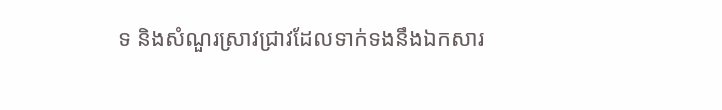ទ និងសំណួរស្រាវជ្រាវដែលទាក់ទងនឹងឯកសារ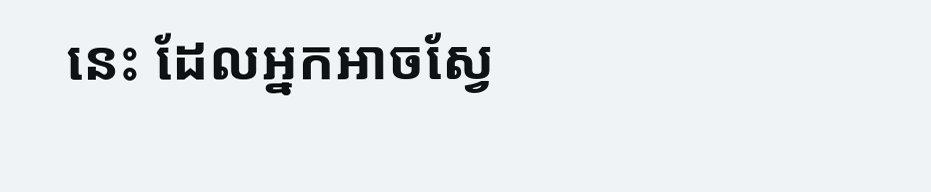នេះ ដែលអ្នកអាចស្វែ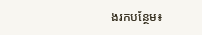ងរកបន្ថែម៖